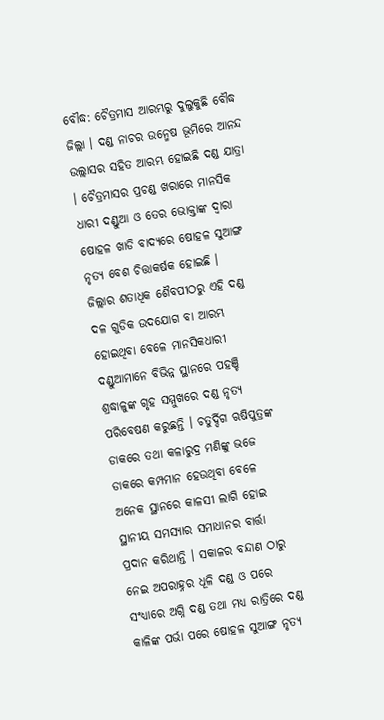ବୌଦ୍ଧ: ଚୈତ୍ରମାସ ଆରମ୍ଭରୁ ଦୁଲୁକୁଛି ବୌଦ୍ଧ ଜିଲ୍ଲା । ଦଣ୍ଡ ନାଚର ଉନ୍ମେଷ ଭୂମିରେ ଆନନ୍ଦ ଉଲ୍ଲାସର ସହିତ ଆରମ୍ଭ ହୋଇଛି ଦଣ୍ଡ ଯାତ୍ରା । ଚୈତ୍ରମାସର ପ୍ରଚଣ୍ଡ ଖରାରେ ମାନସିକ ଧାରୀ ଦଣ୍ଡୁଆ ଓ ତେର ଭୋକ୍ତାଙ୍କ ଦ୍ବାରା ଷୋହଳ ଖାଡି ବାଦ୍ୟରେ ଷୋହଳ ସୁଆଙ୍ଗ ନୃତ୍ୟ ବେଶ ଚିତ୍ତାକର୍ଷକ ହୋଇଛି ।
ଜିଲ୍ଲାର ଶତାଧିକ ଶୈବପୀଠରୁ ଏହି ଦଣ୍ଡ ଦଳ ଗୁଡିକ ଉଦଯୋଗ ବା ଆରମ୍ଭ ହୋଇଥିବା ବେଳେ ମାନସିକଧାରୀ ଦଣ୍ଡୁଆମାନେ ବିଭିନ୍ନ ସ୍ଥାନରେ ପହଞ୍ଚି ଶ୍ରଦ୍ଧାଳୁଙ୍କ ଗୃହ ସମ୍ମୁଖରେ ଦଣ୍ଡ ନୃତ୍ୟ ପରିବେଷଣ କରୁଛନ୍ତି । ଚତୁର୍ଦ୍ଦିଗ ଋଷିପୁତ୍ରଙ୍କ ଡାକରେ ତଥା କଳାରୁଦ୍ର ମଣିଙ୍କୁ ଭଜେ ଡାକରେ କମ୍ପମାନ ହେଉଥିବା ବେଳେ ଅନେକ ସ୍ଥାନରେ କାଳସୀ ଲାଗି ହୋଇ ସ୍ଥାନୀୟ ସମସ୍ୟାର ସମାଧାନର ବାର୍ତ୍ତା ପ୍ରଦାନ କରିଥାନ୍ତି । ସକାଳର ବନ୍ଦାଣ ଠାରୁ ନେଇ ଅପରାହ୍ନର ଧୂଳି ଦଣ୍ଡ ଓ ପରେ ସଂଧ୍ୟାରେ ଅଗ୍ନି ଦଣ୍ଡ ତଥା ମଧ୍ୟ ରାତ୍ରିରେ ଦଣ୍ଡ କାଳିଙ୍କ ପର୍ଭା ପରେ ଷୋହଳ ସୁଆଙ୍ଗ ନୃତ୍ୟ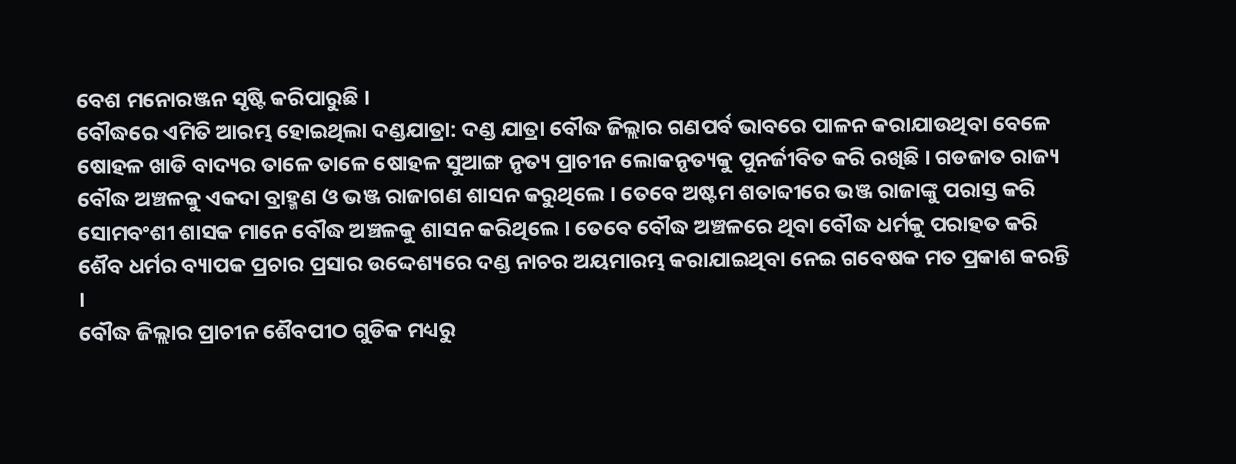ବେଶ ମନୋରଞ୍ଜନ ସୃଷ୍ଟି କରିପାରୁଛି ।
ବୌଦ୍ଧରେ ଏମିତି ଆରମ୍ଭ ହୋଇଥିଲା ଦଣ୍ଡଯାତ୍ରା: ଦଣ୍ଡ ଯାତ୍ରା ବୌଦ୍ଧ ଜିଲ୍ଲାର ଗଣପର୍ବ ଭାବରେ ପାଳନ କରାଯାଉଥିବା ବେଳେ ଷୋହଳ ଖାଡି ବାଦ୍ୟର ତାଳେ ତାଳେ ଷୋହଳ ସୁଆଙ୍ଗ ନୃତ୍ୟ ପ୍ରାଚୀନ ଲୋକନୃତ୍ୟକୁ ପୁନର୍ଜୀବିତ କରି ରଖିଛି । ଗଡଜାତ ରାଜ୍ୟ ବୌଦ୍ଧ ଅଞ୍ଚଳକୁ ଏକଦା ବ୍ରାହ୍ମଣ ଓ ଭଞ୍ଜ ରାଜାଗଣ ଶାସନ କରୁଥିଲେ । ତେବେ ଅଷ୍ଟମ ଶତାବ୍ଦୀରେ ଭଞ୍ଜ ରାଜାଙ୍କୁ ପରାସ୍ତ କରି ସୋମବଂଶୀ ଶାସକ ମାନେ ବୌଦ୍ଧ ଅଞ୍ଚଳକୁ ଶାସନ କରିଥିଲେ । ତେବେ ବୌଦ୍ଧ ଅଞ୍ଚଳରେ ଥିବା ବୌଦ୍ଧ ଧର୍ମକୁ ପରାହତ କରି ଶୈବ ଧର୍ମର ବ୍ୟାପକ ପ୍ରଚାର ପ୍ରସାର ଉଦ୍ଦେଶ୍ୟରେ ଦଣ୍ଡ ନାଚର ଅୟମାରମ୍ଭ କରାଯାଇଥିବା ନେଇ ଗବେଷକ ମତ ପ୍ରକାଶ କରନ୍ତି ।
ବୌଦ୍ଧ ଜିଲ୍ଲାର ପ୍ରାଚୀନ ଶୈବପୀଠ ଗୁଡିକ ମଧ୍ୟରୁ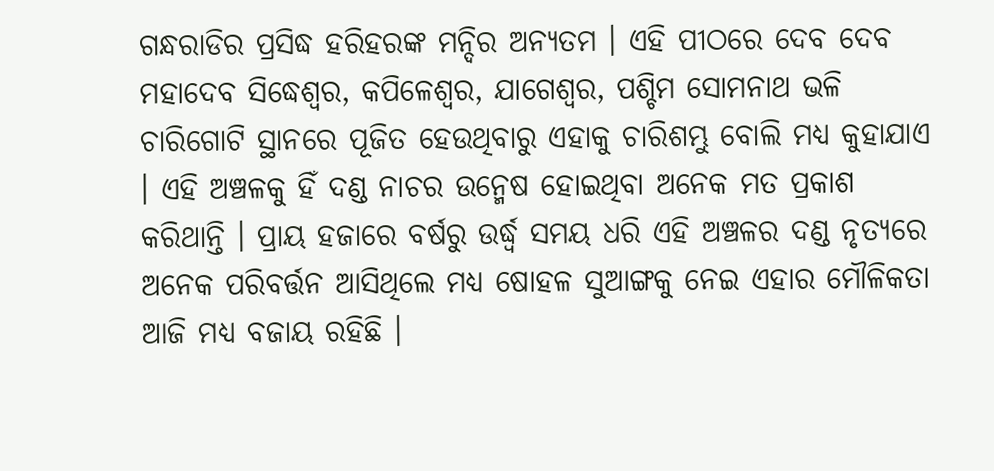ଗନ୍ଧରାଡିର ପ୍ରସିଦ୍ଧ ହରିହରଙ୍କ ମନ୍ଦିର ଅନ୍ୟତମ । ଏହି ପୀଠରେ ଦେବ ଦେବ ମହାଦେବ ସିଦ୍ଧେଶ୍ବର, କପିଳେଶ୍ବର, ଯାଗେଶ୍ବର, ପଶ୍ଚିମ ସୋମନାଥ ଭଳି ଚାରିଗୋଟି ସ୍ଥାନରେ ପୂଜିତ ହେଉଥିବାରୁ ଏହାକୁ ଚାରିଶମ୍ଭୁ ବୋଲି ମଧ୍ୟ କୁହାଯାଏ । ଏହି ଅଞ୍ଚଳକୁ ହିଁ ଦଣ୍ଡ ନାଚର ଉନ୍ମେଷ ହୋଇଥିବା ଅନେକ ମତ ପ୍ରକାଶ କରିଥାନ୍ତି । ପ୍ରାୟ ହଜାରେ ବର୍ଷରୁ ଉର୍ଦ୍ଧ୍ବ ସମୟ ଧରି ଏହି ଅଞ୍ଚଳର ଦଣ୍ଡ ନୃତ୍ୟରେ ଅନେକ ପରିବର୍ତ୍ତନ ଆସିଥିଲେ ମଧ୍ୟ ଷୋହଳ ସୁଆଙ୍ଗକୁ ନେଇ ଏହାର ମୌଳିକତା ଆଜି ମଧ୍ୟ ବଜାୟ ରହିଛି ।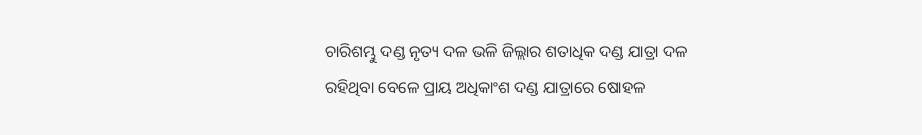ଚାରିଶମ୍ଭୁ ଦଣ୍ଡ ନୃତ୍ୟ ଦଳ ଭଳି ଜିଲ୍ଲାର ଶତାଧିକ ଦଣ୍ଡ ଯାତ୍ରା ଦଳ ରହିଥିବା ବେଳେ ପ୍ରାୟ ଅଧିକାଂଶ ଦଣ୍ଡ ଯାତ୍ରାରେ ଷୋହଳ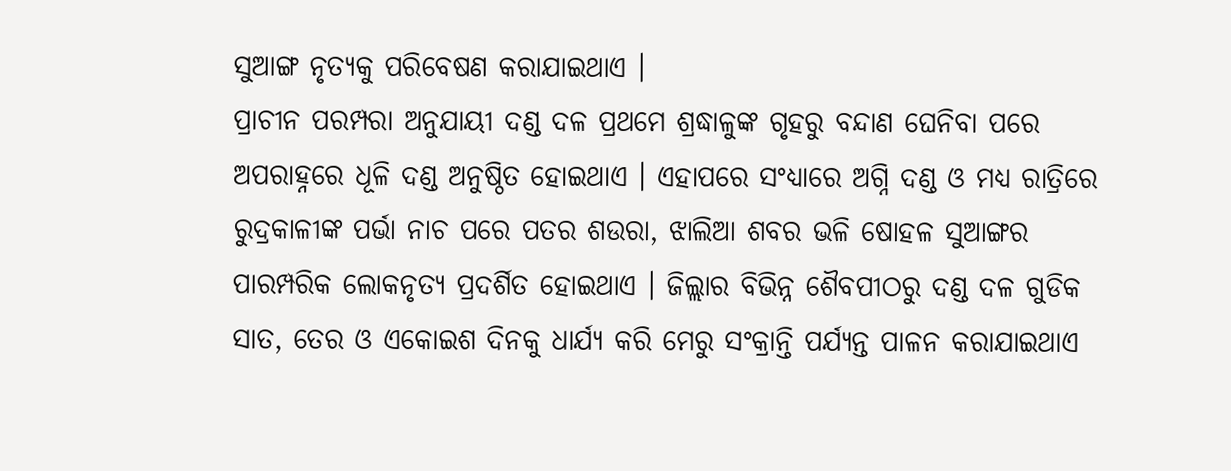ସୁଆଙ୍ଗ ନୃତ୍ୟକୁ ପରିବେଷଣ କରାଯାଇଥାଏ ।
ପ୍ରାଚୀନ ପରମ୍ପରା ଅନୁଯାୟୀ ଦଣ୍ଡ ଦଳ ପ୍ରଥମେ ଶ୍ରଦ୍ଧାଳୁଙ୍କ ଗୃହରୁ ବନ୍ଦାଣ ଘେନିବା ପରେ ଅପରାହ୍ନରେ ଧୂଳି ଦଣ୍ଡ ଅନୁଷ୍ଠିତ ହୋଇଥାଏ । ଏହାପରେ ସଂଧ୍ୟାରେ ଅଗ୍ନି ଦଣ୍ଡ ଓ ମଧ୍ୟ ରାତ୍ରିରେ ରୁଦ୍ରକାଳୀଙ୍କ ପର୍ଭା ନାଚ ପରେ ପତର ଶଉରା, ଝାଲିଆ ଶବର ଭଳି ଷୋହଳ ସୁଆଙ୍ଗର ପାରମ୍ପରିକ ଲୋକନୃତ୍ୟ ପ୍ରଦର୍ଶିତ ହୋଇଥାଏ । ଜିଲ୍ଲାର ବିଭିନ୍ନ ଶୈବପୀଠରୁ ଦଣ୍ଡ ଦଳ ଗୁଡିକ ସାତ, ତେର ଓ ଏକୋଇଶ ଦିନକୁ ଧାର୍ଯ୍ୟ କରି ମେରୁ ସଂକ୍ରାନ୍ତି ପର୍ଯ୍ୟନ୍ତ ପାଳନ କରାଯାଇଥାଏ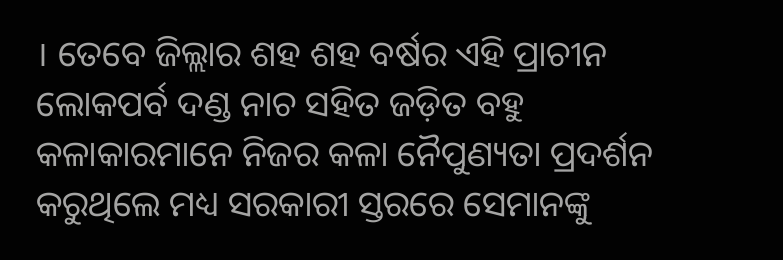। ତେବେ ଜିଲ୍ଲାର ଶହ ଶହ ବର୍ଷର ଏହି ପ୍ରାଚୀନ ଲୋକପର୍ବ ଦଣ୍ଡ ନାଚ ସହିତ ଜଡ଼ିତ ବହୁ କଳାକାରମାନେ ନିଜର କଳା ନୈପୁଣ୍ୟତା ପ୍ରଦର୍ଶନ କରୁଥିଲେ ମଧ୍ୟ ସରକାରୀ ସ୍ତରରେ ସେମାନଙ୍କୁ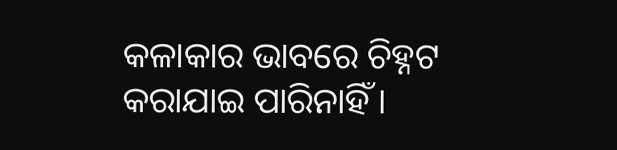କଳାକାର ଭାବରେ ଚିହ୍ନଟ କରାଯାଇ ପାରିନାହିଁ ।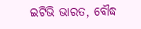ଇଟିଭି ଭାରତ, ବୌଦ୍ଧ